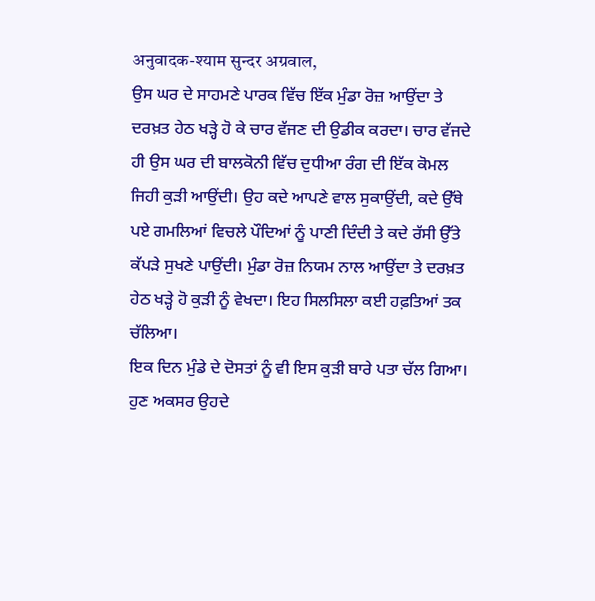अनुवादक-श्याम सुन्दर अग्रवाल,
ਉਸ ਘਰ ਦੇ ਸਾਹਮਣੇ ਪਾਰਕ ਵਿੱਚ ਇੱਕ ਮੁੰਡਾ ਰੋਜ਼ ਆਉਂਦਾ ਤੇ ਦਰਖ਼ਤ ਹੇਠ ਖੜ੍ਹੇ ਹੋ ਕੇ ਚਾਰ ਵੱਜਣ ਦੀ ਉਡੀਕ ਕਰਦਾ। ਚਾਰ ਵੱਜਦੇ ਹੀ ਉਸ ਘਰ ਦੀ ਬਾਲਕੋਨੀ ਵਿੱਚ ਦੁਧੀਆ ਰੰਗ ਦੀ ਇੱਕ ਕੋਮਲ ਜਿਹੀ ਕੁੜੀ ਆਉਂਦੀ। ਉਹ ਕਦੇ ਆਪਣੇ ਵਾਲ ਸੁਕਾਉਂਦੀ, ਕਦੇ ਉੱਥੇ ਪਏ ਗਮਲਿਆਂ ਵਿਚਲੇ ਪੌਦਿਆਂ ਨੂੰ ਪਾਣੀ ਦਿੰਦੀ ਤੇ ਕਦੇ ਰੱਸੀ ਉੱਤੇ ਕੱਪੜੇ ਸੁਖਣੇ ਪਾਉਂਦੀ। ਮੁੰਡਾ ਰੋਜ਼ ਨਿਯਮ ਨਾਲ ਆਉਂਦਾ ਤੇ ਦਰਖ਼ਤ ਹੇਠ ਖੜ੍ਹੇ ਹੋ ਕੁੜੀ ਨੂੰ ਵੇਖਦਾ। ਇਹ ਸਿਲਸਿਲਾ ਕਈ ਹਫ਼ਤਿਆਂ ਤਕ ਚੱਲਿਆ।
ਇਕ ਦਿਨ ਮੁੰਡੇ ਦੇ ਦੋਸਤਾਂ ਨੂੰ ਵੀ ਇਸ ਕੁੜੀ ਬਾਰੇ ਪਤਾ ਚੱਲ ਗਿਆ। ਹੁਣ ਅਕਸਰ ਉਹਦੇ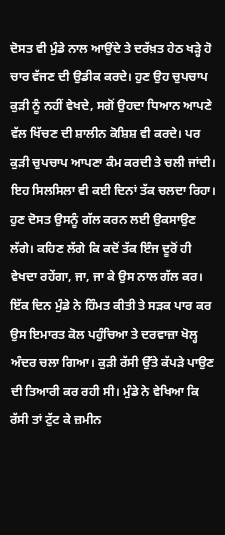ਦੋਸਤ ਵੀ ਮੁੰਡੇ ਨਾਲ ਆਉਂਦੇ ਤੇ ਦਰੱਖ਼ਤ ਹੇਠ ਖੜ੍ਹੇ ਹੋ ਚਾਰ ਵੱਜਣ ਦੀ ਉਡੀਕ ਕਰਦੇ। ਹੁਣ ਉਹ ਚੁਪਚਾਪ ਕੁੜੀ ਨੂੰ ਨਹੀਂ ਵੇਖਦੇ, ਸਗੋਂ ਉਹਦਾ ਧਿਆਨ ਆਪਣੇ ਵੱਲ ਖਿੱਚਣ ਦੀ ਸ਼ਾਲੀਨ ਕੋਸ਼ਿਸ਼ ਵੀ ਕਰਦੇ। ਪਰ ਕੁੜੀ ਚੁਪਚਾਪ ਆਪਣਾ ਕੰਮ ਕਰਦੀ ਤੇ ਚਲੀ ਜਾਂਦੀ। ਇਹ ਸਿਲਸਿਲਾ ਵੀ ਕਈ ਦਿਨਾਂ ਤੱਕ ਚਲਦਾ ਰਿਹਾ।
ਹੁਣ ਦੋਸਤ ਉਸਨੂੰ ਗੱਲ ਕਰਨ ਲਈ ਉਕਸਾਉਣ ਲੱਗੇ। ਕਹਿਣ ਲੱਗੇ ਕਿ ਕਦੋਂ ਤੱਕ ਇੰਜ ਦੂਰੋਂ ਹੀ ਵੇਖਦਾ ਰਹੇਂਗਾ, ਜਾ, ਜਾ ਕੇ ਉਸ ਨਾਲ ਗੱਲ ਕਰ।
ਇੱਕ ਦਿਨ ਮੁੰਡੇ ਨੇ ਹਿੰਮਤ ਕੀਤੀ ਤੇ ਸੜਕ ਪਾਰ ਕਰ ਉਸ ਇਮਾਰਤ ਕੋਲ ਪਹੁੰਚਿਆ ਤੇ ਦਰਵਾਜ਼ਾ ਖੋਲ੍ਹ ਅੰਦਰ ਚਲਾ ਗਿਆ। ਕੁੜੀ ਰੱਸੀ ਉੱਤੇ ਕੱਪੜੇ ਪਾਉਣ ਦੀ ਤਿਆਰੀ ਕਰ ਰਹੀ ਸੀ। ਮੁੰਡੇ ਨੇ ਵੇਖਿਆ ਕਿ ਰੱਸੀ ਤਾਂ ਟੁੱਟ ਕੇ ਜ਼ਮੀਨ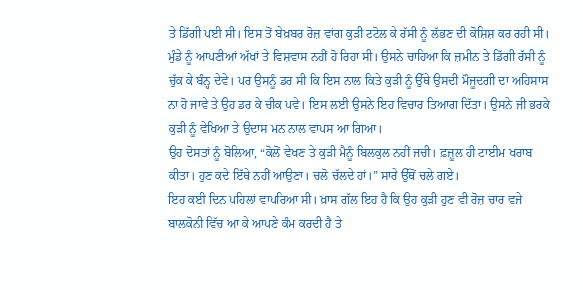ਤੇ ਡਿੱਗੀ ਪਈ ਸੀ। ਇਸ ਤੋਂ ਬੇਖ਼ਬਰ ਰੋਜ਼ ਵਾਂਗ ਕੁੜੀ ਟਟੋਲ ਕੇ ਰੱਸੀ ਨੂੰ ਲੱਭਣ ਦੀ ਕੋਸ਼ਿਸ਼ ਕਰ ਰਹੀ ਸੀ। ਮੁੰਡੇ ਨੂੰ ਆਪਣੀਆਂ ਅੱਖਾਂ ਤੇ ਵਿਸ਼ਵਾਸ ਨਹੀਂ ਹੋ ਰਿਹਾ ਸੀ। ਉਸਨੇ ਚਾਹਿਆ ਕਿ ਜ਼ਮੀਨ ਤੇ ਡਿੱਗੀ ਰੱਸੀ ਨੂੰ ਚੁੱਕ ਕੇ ਬੰਨ੍ਹ ਦੇਵੇ। ਪਰ ਉਸਨੂੰ ਡਰ ਸੀ ਕਿ ਇਸ ਨਾਲ ਕਿਤੇ ਕੁੜੀ ਨੂੰ ਉੱਥੇ ਉਸਦੀ ਮੌਜੂਦਗੀ ਦਾ ਅਹਿਸਾਸ ਨਾ ਹੋ ਜਾਵੇ ਤੇ ਉਹ ਡਰ ਕੇ ਚੀਕ ਪਵੇ। ਇਸ ਲਈ ਉਸਨੇ ਇਹ ਵਿਚਾਰ ਤਿਆਗ ਦਿੱਤਾ। ਉਸਨੇ ਜੀ ਭਰਕੇ ਕੁੜੀ ਨੂੰ ਵੇਖਿਆ ਤੇ ਉਦਾਸ ਮਨ ਨਾਲ ਵਾਪਸ ਆ ਗਿਆ।
ਉਹ ਦੋਸਤਾਂ ਨੂੰ ਬੋਲਿਆ, “ਕੋਲੋਂ ਵੇਖਣ ਤੇ ਕੁੜੀ ਮੈਨੂੰ ਬਿਲਕੁਲ ਨਹੀਂ ਜਚੀ। ਫ਼ਜ਼ੂਲ ਹੀ ਟਾਈਮ ਖਰਾਬ ਕੀਤਾ। ਹੁਣ ਕਦੇ ਇੱਥੇ ਨਹੀਂ ਆਉਣਾ। ਚਲੋ ਚੱਲਦੇ ਹਾਂ।” ਸਾਰੇ ਉੱਥੋਂ ਚਲੇ ਗਏ।
ਇਹ ਕਈ ਦਿਨ ਪਹਿਲਾਂ ਵਾਪਰਿਆ ਸੀ। ਖ਼ਾਸ ਗੱਲ ਇਹ ਹੈ ਕਿ ਉਹ ਕੁੜੀ ਹੁਣ ਵੀ ਰੋਜ਼ ਚਾਰ ਵਜੇ ਬਾਲਕੋਨੀ ਵਿੱਚ ਆ ਕੇ ਆਪਣੇ ਕੰਮ ਕਰਦੀ ਹੈ ਤੇ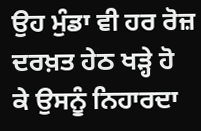ਉਹ ਮੁੰਡਾ ਵੀ ਹਰ ਰੋਜ਼ ਦਰਖ਼ਤ ਹੇਠ ਖੜ੍ਹੇ ਹੋ ਕੇ ਉਸਨੂੰ ਨਿਹਾਰਦਾ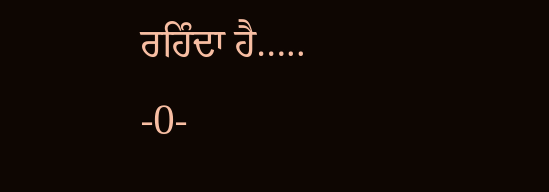ਰਹਿੰਦਾ ਹੈ…..
-0-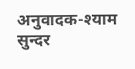अनुवादक-श्याम सुन्दर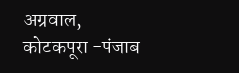अग्रवाल, कोटकपूरा -पंजाब